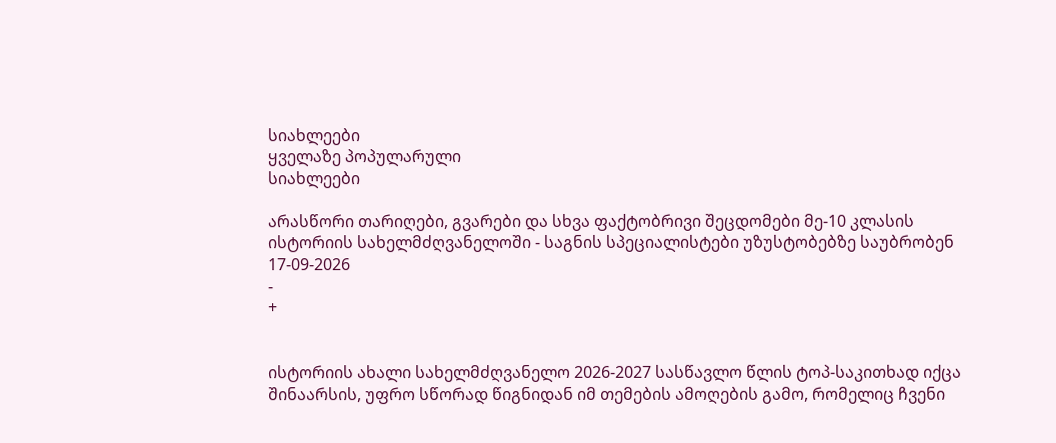სიახლეები
ყველაზე პოპულარული
სიახლეები

არასწორი თარიღები, გვარები და სხვა ფაქტობრივი შეცდომები მე-10 კლასის ისტორიის სახელმძღვანელოში - საგნის სპეციალისტები უზუსტობებზე საუბრობენ
17-09-2026
-
+


ისტორიის ახალი სახელმძღვანელო 2026-2027 სასწავლო წლის ტოპ-საკითხად იქცა შინაარსის, უფრო სწორად წიგნიდან იმ თემების ამოღების გამო, რომელიც ჩვენი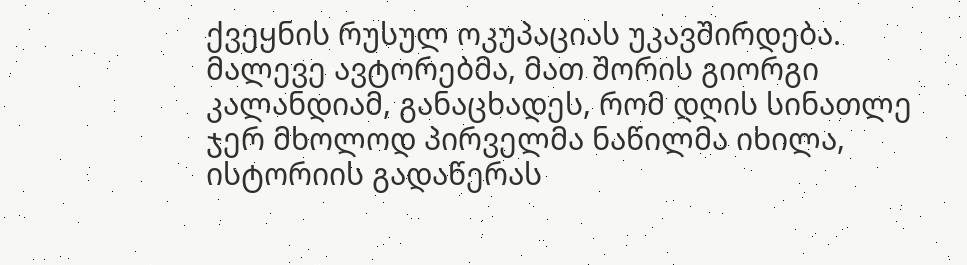ქვეყნის რუსულ ოკუპაციას უკავშირდება. მალევე ავტორებმა, მათ შორის გიორგი კალანდიამ, განაცხადეს, რომ დღის სინათლე ჯერ მხოლოდ პირველმა ნაწილმა იხილა, ისტორიის გადაწერას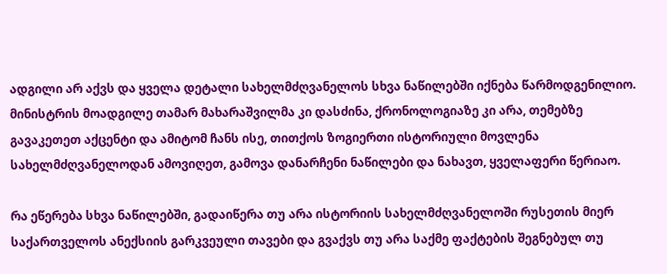ადგილი არ აქვს და ყველა დეტალი სახელმძღვანელოს სხვა ნაწილებში იქნება წარმოდგენილიო. მინისტრის მოადგილე თამარ მახარაშვილმა კი დასძინა, ქრონოლოგიაზე კი არა, თემებზე გავაკეთეთ აქცენტი და ამიტომ ჩანს ისე, თითქოს ზოგიერთი ისტორიული მოვლენა სახელმძღვანელოდან ამოვიღეთ, გამოვა დანარჩენი ნაწილები და ნახავთ, ყველაფერი წერიაო.

რა ეწერება სხვა ნაწილებში, გადაიწერა თუ არა ისტორიის სახელმძღვანელოში რუსეთის მიერ საქართველოს ანექსიის გარკვეული თავები და გვაქვს თუ არა საქმე ფაქტების შეგნებულ თუ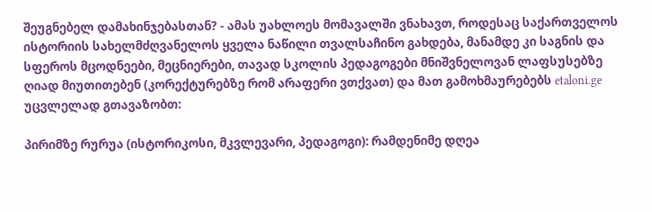შეუგნებელ დამახინჯებასთან? - ამას უახლოეს მომავალში ვნახავთ, როდესაც საქართველოს ისტორიის სახელმძღვანელოს ყველა ნაწილი თვალსაჩინო გახდება, მანამდე კი საგნის და სფეროს მცოდნეები, მეცნიერები, თავად სკოლის პედაგოგები მნიშვნელოვან ლაფსუსებზე ღიად მიუთითებენ (კორექტურებზე რომ არაფერი ვთქვათ) და მათ გამოხმაურებებს etaloni.ge უცვლელად გთავაზობთ:

პირიმზე რურუა (ისტორიკოსი, მკვლევარი, პედაგოგი): რამდენიმე დღეა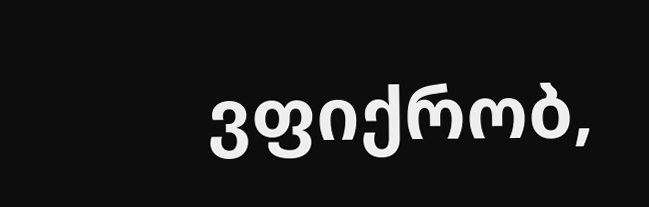ვფიქრობ,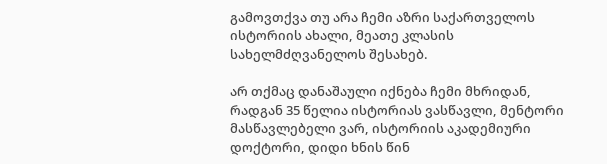გამოვთქვა თუ არა ჩემი აზრი საქართველოს ისტორიის ახალი, მეათე კლასის სახელმძღვანელოს შესახებ.

არ თქმაც დანაშაული იქნება ჩემი მხრიდან, რადგან 35 წელია ისტორიას ვასწავლი, მენტორი მასწავლებელი ვარ, ისტორიის აკადემიური დოქტორი, დიდი ხნის წინ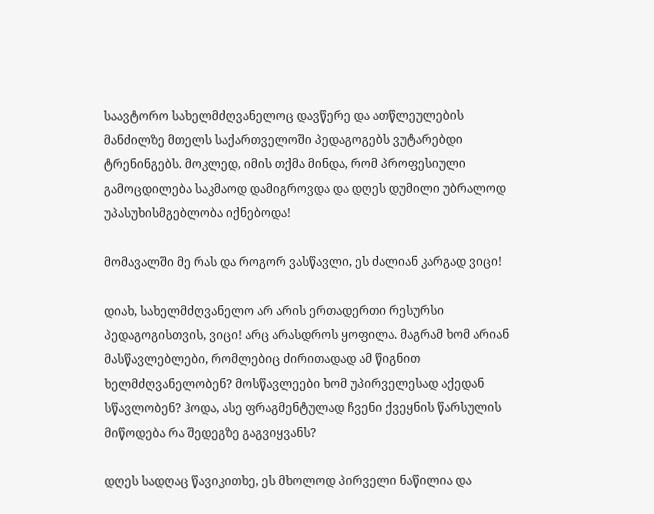საავტორო სახელმძღვანელოც დავწერე და ათწლეულების მანძილზე მთელს საქართველოში პედაგოგებს ვუტარებდი ტრენინგებს. მოკლედ, იმის თქმა მინდა, რომ პროფესიული გამოცდილება საკმაოდ დამიგროვდა და დღეს დუმილი უბრალოდ უპასუხისმგებლობა იქნებოდა!

მომავალში მე რას და როგორ ვასწავლი, ეს ძალიან კარგად ვიცი!

დიახ, სახელმძღვანელო არ არის ერთადერთი რესურსი პედაგოგისთვის, ვიცი! არც არასდროს ყოფილა. მაგრამ ხომ არიან მასწავლებლები, რომლებიც ძირითადად ამ წიგნით ხელმძღვანელობენ? მოსწავლეები ხომ უპირველესად აქედან სწავლობენ? ჰოდა, ასე ფრაგმენტულად ჩვენი ქვეყნის წარსულის მიწოდება რა შედეგზე გაგვიყვანს?

დღეს სადღაც წავიკითხე, ეს მხოლოდ პირველი ნაწილია და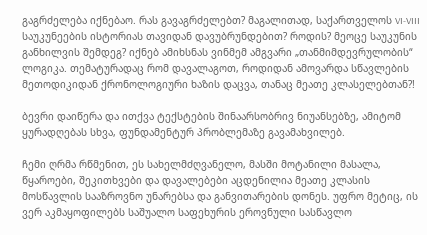გაგრძელება იქნებაო. რას გავაგრძელებთ? მაგალითად, საქართველოს VI-VIII საუკუნეების ისტორიას თავიდან დავუბრუნდებით? როდის? მეოცე საუკუნის განხილვის შემდეგ? იქნებ ამიხსნას ვინმემ ამგვარი „თანმიმდევრულობის“ ლოგიკა. თემატურადაც რომ დავალაგოთ, როდიდან ამოვარდა სწავლების მეთოდიკიდან ქრონოლოგიური ხაზის დაცვა, თანაც მეათე კლასელებთან?!

ბევრი დაიწერა და ითქვა ტექსტების შინაარსობრივ ნიუანსებზე, ამიტომ ყურადღებას სხვა, ფუნდამენტურ პრობლემაზე გავამახვილებ.

ჩემი ღრმა რწმენით, ეს სახელმძღვანელო, მასში მოტანილი მასალა, წყაროები, შეკითხვები და დავალებები აცდენილია მეათე კლასის მოსწავლის სააზროვნო უნარებსა და განვითარების დონეს. უფრო მეტიც, ის ვერ აკმაყოფილებს საშუალო საფეხურის ეროვნული სასწავლო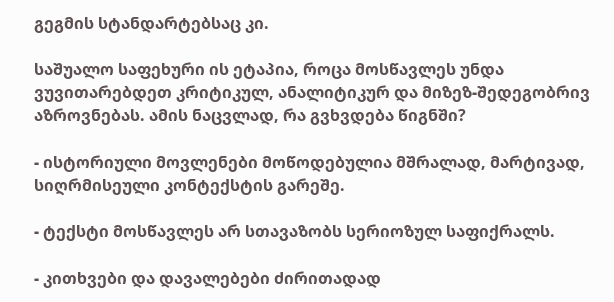გეგმის სტანდარტებსაც კი.

საშუალო საფეხური ის ეტაპია, როცა მოსწავლეს უნდა ვუვითარებდეთ კრიტიკულ, ანალიტიკურ და მიზეზ-შედეგობრივ აზროვნებას. ამის ნაცვლად, რა გვხვდება წიგნში?

- ისტორიული მოვლენები მოწოდებულია მშრალად, მარტივად, სიღრმისეული კონტექსტის გარეშე.

- ტექსტი მოსწავლეს არ სთავაზობს სერიოზულ საფიქრალს.

- კითხვები და დავალებები ძირითადად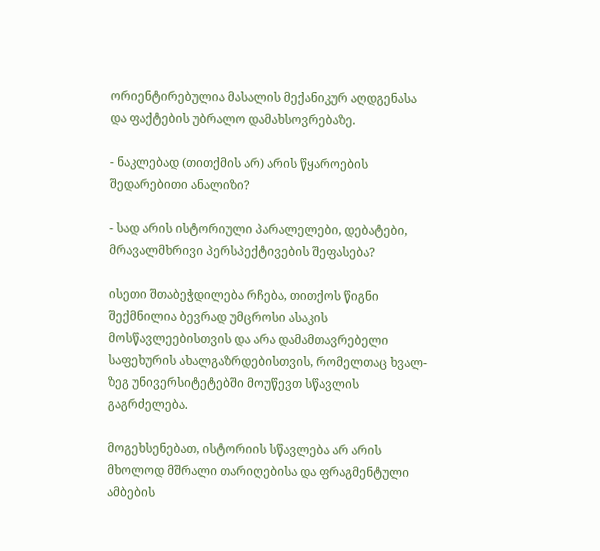ორიენტირებულია მასალის მექანიკურ აღდგენასა და ფაქტების უბრალო დამახსოვრებაზე.

- ნაკლებად (თითქმის არ) არის წყაროების შედარებითი ანალიზი?

- სად არის ისტორიული პარალელები, დებატები, მრავალმხრივი პერსპექტივების შეფასება?

ისეთი შთაბეჭდილება რჩება, თითქოს წიგნი შექმნილია ბევრად უმცროსი ასაკის მოსწავლეებისთვის და არა დამამთავრებელი საფეხურის ახალგაზრდებისთვის, რომელთაც ხვალ-ზეგ უნივერსიტეტებში მოუწევთ სწავლის გაგრძელება.

მოგეხსენებათ, ისტორიის სწავლება არ არის მხოლოდ მშრალი თარიღებისა და ფრაგმენტული ამბების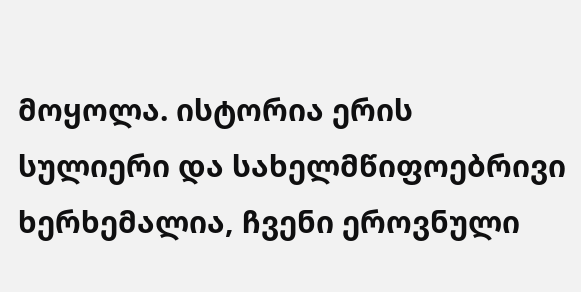მოყოლა. ისტორია ერის სულიერი და სახელმწიფოებრივი ხერხემალია, ჩვენი ეროვნული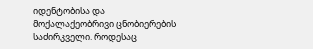იდენტობისა და მოქალაქეობრივი ცნობიერების საძირკველი. როდესაც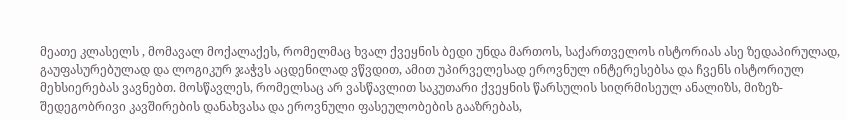მეათე კლასელს , მომავალ მოქალაქეს, რომელმაც ხვალ ქვეყნის ბედი უნდა მართოს, საქართველოს ისტორიას ასე ზედაპირულად, გაუფასურებულად და ლოგიკურ ჯაჭვს აცდენილად ვწვდით, ამით უპირველესად ეროვნულ ინტერესებსა და ჩვენს ისტორიულ მეხსიერებას ვავნებთ. მოსწავლეს, რომელსაც არ ვასწავლით საკუთარი ქვეყნის წარსულის სიღრმისეულ ანალიზს, მიზეზ-შედეგობრივი კავშირების დანახვასა და ეროვნული ფასეულობების გააზრებას,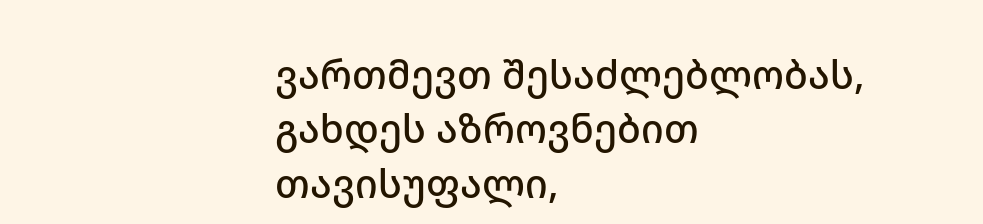ვართმევთ შესაძლებლობას, გახდეს აზროვნებით თავისუფალი,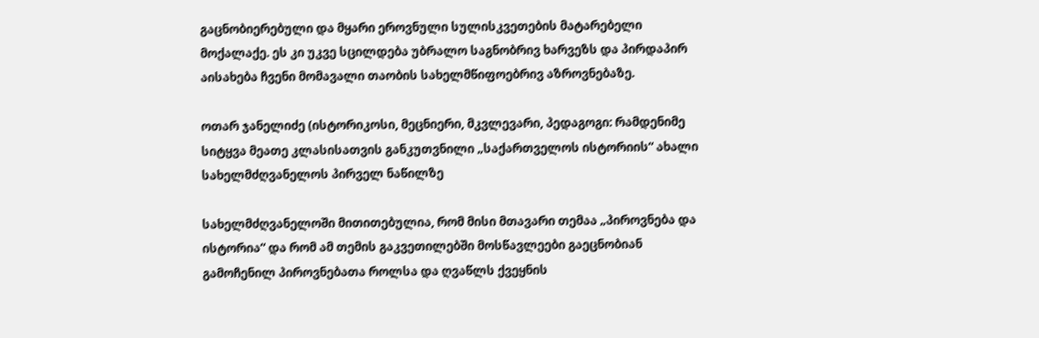გაცნობიერებული და მყარი ეროვნული სულისკვეთების მატარებელი მოქალაქე. ეს კი უკვე სცილდება უბრალო საგნობრივ ხარვეზს და პირდაპირ აისახება ჩვენი მომავალი თაობის სახელმწიფოებრივ აზროვნებაზე.

ოთარ ჯანელიძე (ისტორიკოსი, მეცნიერი, მკვლევარი, პედაგოგი: რამდენიმე სიტყვა მეათე კლასისათვის განკუთვნილი „საქართველოს ისტორიის“ ახალი სახელმძღვანელოს პირველ ნაწილზე

სახელმძღვანელოში მითითებულია, რომ მისი მთავარი თემაა „პიროვნება და ისტორია“ და რომ ამ თემის გაკვეთილებში მოსწავლეები გაეცნობიან გამოჩენილ პიროვნებათა როლსა და ღვაწლს ქვეყნის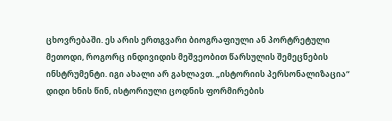ცხოვრებაში. ეს არის ერთგვარი ბიოგრაფიული ან პორტრეტული მეთოდი, როგორც ინდივიდის მეშვეობით წარსულის შემეცნების ინსტრუმენტი. იგი ახალი არ გახლავთ. „ისტორიის პერსონალიზაცია“ დიდი ხნის წინ, ისტორიული ცოდნის ფორმირების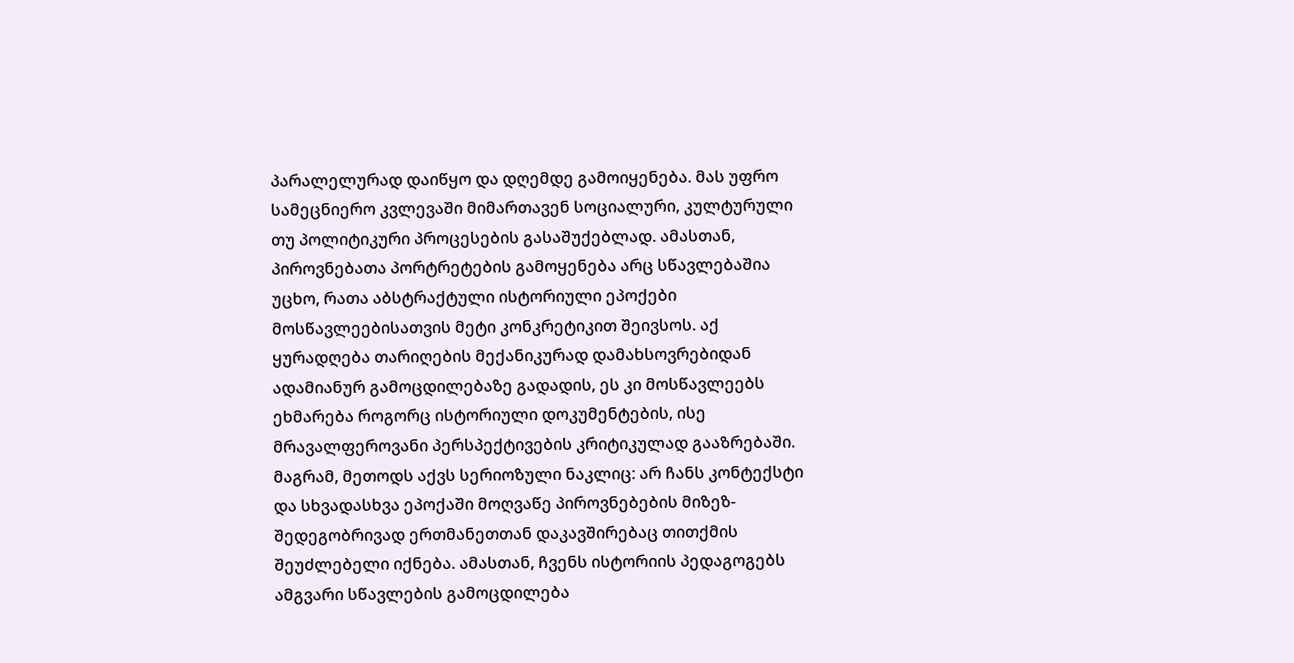პარალელურად დაიწყო და დღემდე გამოიყენება. მას უფრო სამეცნიერო კვლევაში მიმართავენ სოციალური, კულტურული თუ პოლიტიკური პროცესების გასაშუქებლად. ამასთან, პიროვნებათა პორტრეტების გამოყენება არც სწავლებაშია უცხო, რათა აბსტრაქტული ისტორიული ეპოქები მოსწავლეებისათვის მეტი კონკრეტიკით შეივსოს. აქ ყურადღება თარიღების მექანიკურად დამახსოვრებიდან ადამიანურ გამოცდილებაზე გადადის, ეს კი მოსწავლეებს ეხმარება როგორც ისტორიული დოკუმენტების, ისე მრავალფეროვანი პერსპექტივების კრიტიკულად გააზრებაში. მაგრამ, მეთოდს აქვს სერიოზული ნაკლიც: არ ჩანს კონტექსტი და სხვადასხვა ეპოქაში მოღვაწე პიროვნებების მიზეზ-შედეგობრივად ერთმანეთთან დაკავშირებაც თითქმის შეუძლებელი იქნება. ამასთან, ჩვენს ისტორიის პედაგოგებს ამგვარი სწავლების გამოცდილება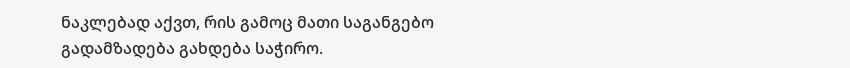ნაკლებად აქვთ, რის გამოც მათი საგანგებო გადამზადება გახდება საჭირო.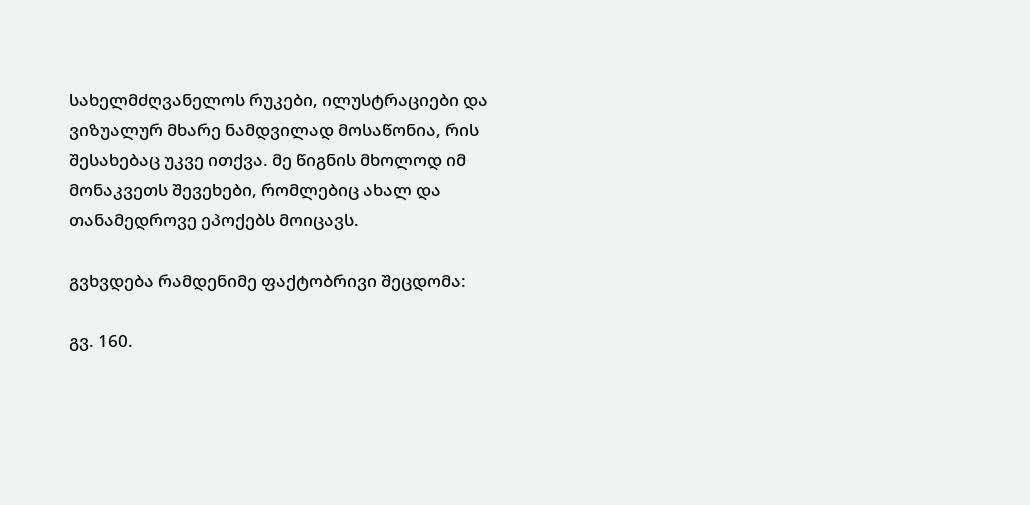სახელმძღვანელოს რუკები, ილუსტრაციები და ვიზუალურ მხარე ნამდვილად მოსაწონია, რის შესახებაც უკვე ითქვა. მე წიგნის მხოლოდ იმ მონაკვეთს შევეხები, რომლებიც ახალ და თანამედროვე ეპოქებს მოიცავს.

გვხვდება რამდენიმე ფაქტობრივი შეცდომა:

გვ. 160.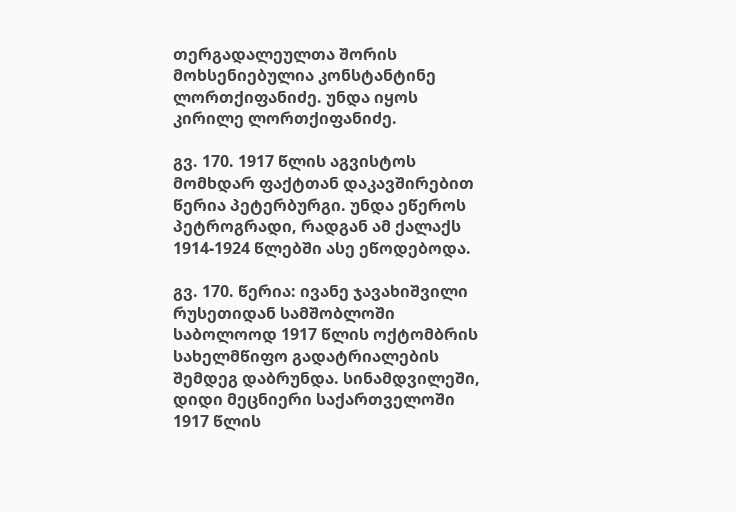თერგადალეულთა შორის მოხსენიებულია კონსტანტინე ლორთქიფანიძე. უნდა იყოს კირილე ლორთქიფანიძე.

გვ. 170. 1917 წლის აგვისტოს მომხდარ ფაქტთან დაკავშირებით წერია პეტერბურგი. უნდა ეწეროს პეტროგრადი, რადგან ამ ქალაქს 1914-1924 წლებში ასე ეწოდებოდა.

გვ. 170. წერია: ივანე ჯავახიშვილი რუსეთიდან სამშობლოში საბოლოოდ 1917 წლის ოქტომბრის სახელმწიფო გადატრიალების შემდეგ დაბრუნდა. სინამდვილეში, დიდი მეცნიერი საქართველოში 1917 წლის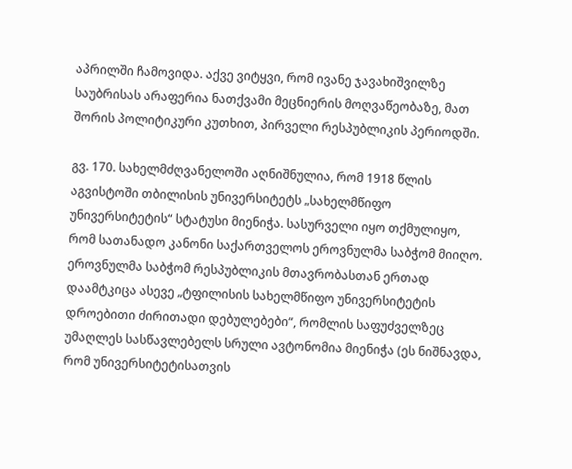აპრილში ჩამოვიდა. აქვე ვიტყვი, რომ ივანე ჯავახიშვილზე საუბრისას არაფერია ნათქვამი მეცნიერის მოღვაწეობაზე, მათ შორის პოლიტიკური კუთხით, პირველი რესპუბლიკის პერიოდში.

გვ. 170. სახელმძღვანელოში აღნიშნულია, რომ 1918 წლის აგვისტოში თბილისის უნივერსიტეტს „სახელმწიფო უნივერსიტეტის“ სტატუსი მიენიჭა. სასურველი იყო თქმულიყო, რომ სათანადო კანონი საქართველოს ეროვნულმა საბჭომ მიიღო. ეროვნულმა საბჭომ რესპუბლიკის მთავრობასთან ერთად დაამტკიცა ასევე „ტფილისის სახელმწიფო უნივერსიტეტის დროებითი ძირითადი დებულებები“, რომლის საფუძველზეც უმაღლეს სასწავლებელს სრული ავტონომია მიენიჭა (ეს ნიშნავდა, რომ უნივერსიტეტისათვის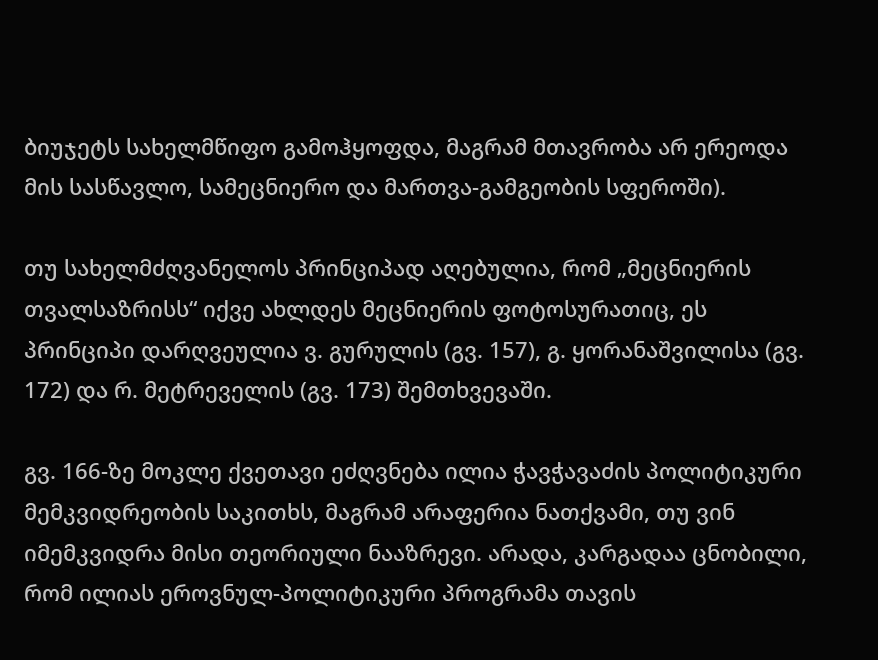ბიუჯეტს სახელმწიფო გამოჰყოფდა, მაგრამ მთავრობა არ ერეოდა მის სასწავლო, სამეცნიერო და მართვა-გამგეობის სფეროში).

თუ სახელმძღვანელოს პრინციპად აღებულია, რომ „მეცნიერის თვალსაზრისს“ იქვე ახლდეს მეცნიერის ფოტოსურათიც, ეს პრინციპი დარღვეულია ვ. გურულის (გვ. 157), გ. ყორანაშვილისა (გვ. 172) და რ. მეტრეველის (გვ. 173) შემთხვევაში.

გვ. 166-ზე მოკლე ქვეთავი ეძღვნება ილია ჭავჭავაძის პოლიტიკური მემკვიდრეობის საკითხს, მაგრამ არაფერია ნათქვამი, თუ ვინ იმემკვიდრა მისი თეორიული ნააზრევი. არადა, კარგადაა ცნობილი, რომ ილიას ეროვნულ-პოლიტიკური პროგრამა თავის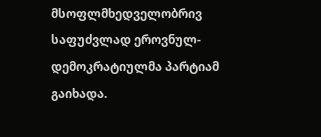მსოფლმხედველობრივ საფუძვლად ეროვნულ-დემოკრატიულმა პარტიამ გაიხადა.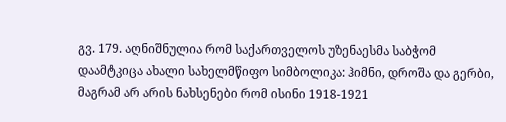გვ. 179. აღნიშნულია რომ საქართველოს უზენაესმა საბჭომ დაამტკიცა ახალი სახელმწიფო სიმბოლიკა: ჰიმნი, დროშა და გერბი, მაგრამ არ არის ნახსენები რომ ისინი 1918-1921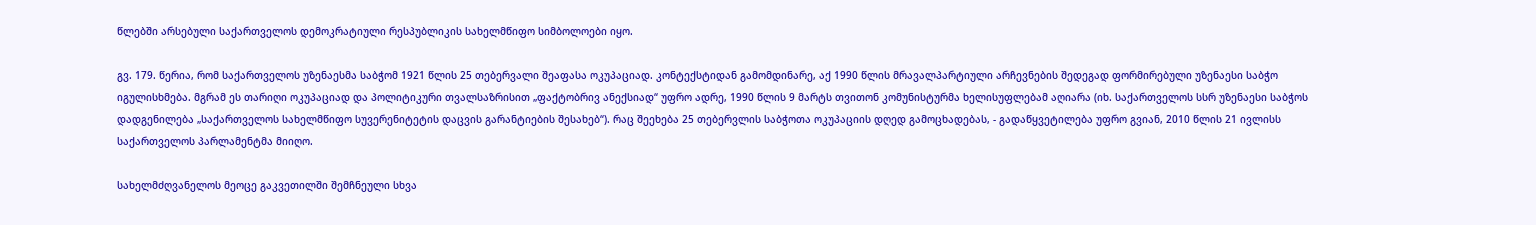წლებში არსებული საქართველოს დემოკრატიული რესპუბლიკის სახელმწიფო სიმბოლოები იყო.

გვ. 179. წერია, რომ საქართველოს უზენაესმა საბჭომ 1921 წლის 25 თებერვალი შეაფასა ოკუპაციად. კონტექსტიდან გამომდინარე, აქ 1990 წლის მრავალპარტიული არჩევნების შედეგად ფორმირებული უზენაესი საბჭო იგულისხმება. მგრამ ეს თარიღი ოკუპაციად და პოლიტიკური თვალსაზრისით „ფაქტობრივ ანექსიად“ უფრო ადრე, 1990 წლის 9 მარტს თვითონ კომუნისტურმა ხელისუფლებამ აღიარა (იხ. საქართველოს სსრ უზენაესი საბჭოს დადგენილება „საქართველოს სახელმწიფო სუვერენიტეტის დაცვის გარანტიების შესახებ“). რაც შეეხება 25 თებერვლის საბჭოთა ოკუპაციის დღედ გამოცხადებას, - გადაწყვეტილება უფრო გვიან, 2010 წლის 21 ივლისს საქართველოს პარლამენტმა მიიღო.

სახელმძღვანელოს მეოცე გაკვეთილში შემჩნეული სხვა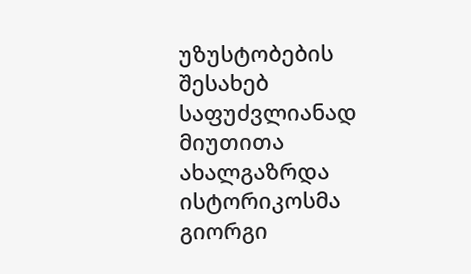უზუსტობების შესახებ საფუძვლიანად მიუთითა ახალგაზრდა ისტორიკოსმა გიორგი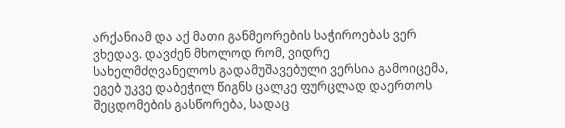არქანიამ და აქ მათი განმეორების საჭიროებას ვერ ვხედავ. დავძენ მხოლოდ რომ, ვიდრე სახელმძღვანელოს გადამუშავებული ვერსია გამოიცემა, ეგებ უკვე დაბეჭილ წიგნს ცალკე ფურცლად დაერთოს შეცდომების გასწორება, სადაც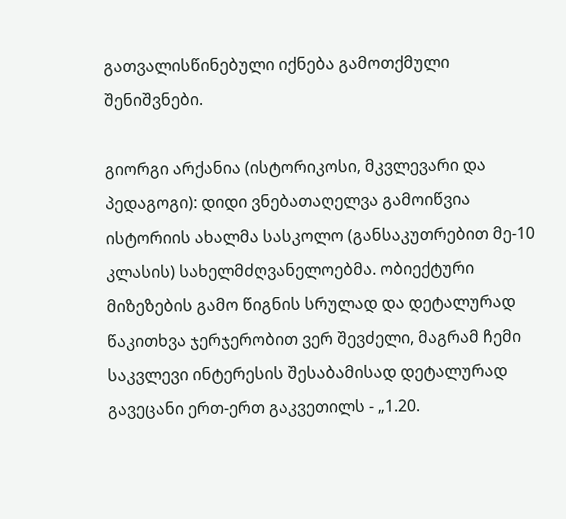გათვალისწინებული იქნება გამოთქმული შენიშვნები.

გიორგი არქანია (ისტორიკოსი, მკვლევარი და პედაგოგი): დიდი ვნებათაღელვა გამოიწვია ისტორიის ახალმა სასკოლო (განსაკუთრებით მე-10 კლასის) სახელმძღვანელოებმა. ობიექტური მიზეზების გამო წიგნის სრულად და დეტალურად წაკითხვა ჯერჯერობით ვერ შევძელი, მაგრამ ჩემი საკვლევი ინტერესის შესაბამისად დეტალურად გავეცანი ერთ-ერთ გაკვეთილს - „1.20.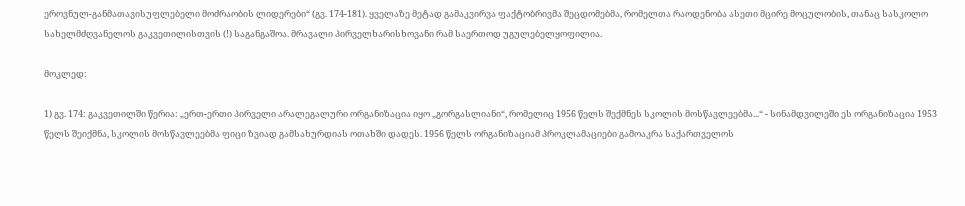ეროვნულ-განმათავისუფლებელი მოძრაობის ლიდერები“ (გვ. 174-181). ყველაზე მეტად გამაკვირვა ფაქტობრივმა შეცდომებმა, რომელთა რაოდენობა ასეთი მცირე მოცულობის, თანაც სასკოლო სახელმძღვანელოს გაკვეთილისთვის (!) საგანგაშოა. მრავალი პირველხარისხოვანი რამ საერთოდ უგულებელყოფილია.

მოკლედ:

1) გვ. 174: გაკვეთილში წერია: „ერთ-ერთი პირველი არალეგალური ორგანიზაცია იყო „გორგასლიანი“, რომელიც 1956 წელს შექმნეს სკოლის მოსწავლეებმა...“ - სინამდვილეში ეს ორგანიზაცია 1953 წელს შეიქმნა, სკოლის მოსწავლეებმა ფიცი ზვიად გამსახურდიას ოთახში დადეს. 1956 წელს ორგანიზაციამ პროკლამაციები გამოაკრა საქართველოს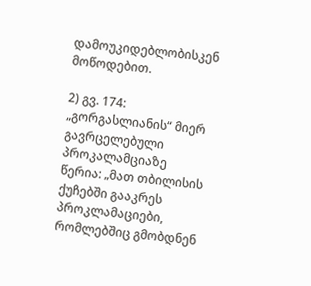დამოუკიდებლობისკენ მოწოდებით.

2) გვ. 174: „გორგასლიანის“ მიერ გავრცელებული პროკალამციაზე წერია: „მათ თბილისის ქუჩებში გააკრეს პროკლამაციები, რომლებშიც გმობდნენ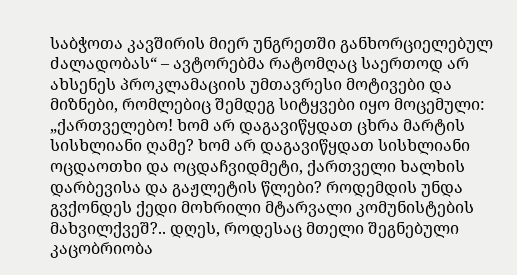საბჭოთა კავშირის მიერ უნგრეთში განხორციელებულ ძალადობას“ – ავტორებმა რატომღაც საერთოდ არ ახსენეს პროკლამაციის უმთავრესი მოტივები და მიზნები, რომლებიც შემდეგ სიტყვები იყო მოცემული: „ქართველებო! ხომ არ დაგავიწყდათ ცხრა მარტის სისხლიანი ღამე? ხომ არ დაგავიწყდათ სისხლიანი ოცდაოთხი და ოცდაჩვიდმეტი, ქართველი ხალხის დარბევისა და გაჟლეტის წლები? როდემდის უნდა გვქონდეს ქედი მოხრილი მტარვალი კომუნისტების მახვილქვეშ?.. დღეს, როდესაც მთელი შეგნებული კაცობრიობა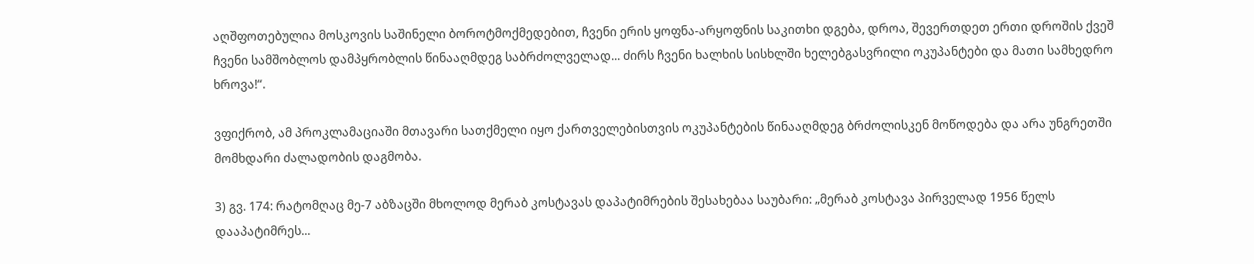აღშფოთებულია მოსკოვის საშინელი ბოროტმოქმედებით, ჩვენი ერის ყოფნა-არყოფნის საკითხი დგება, დროა, შევერთდეთ ერთი დროშის ქვეშ ჩვენი სამშობლოს დამპყრობლის წინააღმდეგ საბრძოლველად... ძირს ჩვენი ხალხის სისხლში ხელებგასვრილი ოკუპანტები და მათი სამხედრო ხროვა!“.

ვფიქრობ, ამ პროკლამაციაში მთავარი სათქმელი იყო ქართველებისთვის ოკუპანტების წინააღმდეგ ბრძოლისკენ მოწოდება და არა უნგრეთში მომხდარი ძალადობის დაგმობა.

3) გვ. 174: რატომღაც მე-7 აბზაცში მხოლოდ მერაბ კოსტავას დაპატიმრების შესახებაა საუბარი: „მერაბ კოსტავა პირველად 1956 წელს დააპატიმრეს...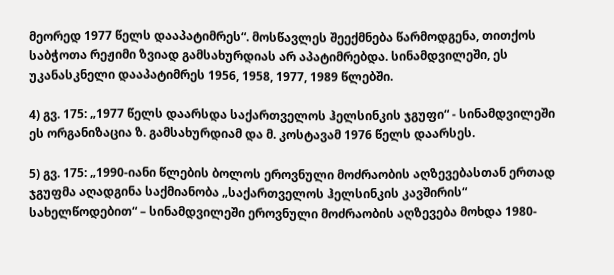მეორედ 1977 წელს დააპატიმრეს“. მოსწავლეს შეექმნება წარმოდგენა, თითქოს საბჭოთა რეჟიმი ზვიად გამსახურდიას არ აპატიმრებდა. სინამდვილეში, ეს უკანასკნელი დააპატიმრეს 1956, 1958, 1977, 1989 წლებში.

4) გვ. 175: „1977 წელს დაარსდა საქართველოს ჰელსინკის ჯგუფი“ - სინამდვილეში ეს ორგანიზაცია ზ. გამსახურდიამ და მ. კოსტავამ 1976 წელს დაარსეს.

5) გვ. 175: „1990-იანი წლების ბოლოს ეროვნული მოძრაობის აღზევებასთან ერთად ჯგუფმა აღადგინა საქმიანობა „საქართველოს ჰელსინკის კავშირის“ სახელწოდებით“ – სინამდვილეში ეროვნული მოძრაობის აღზევება მოხდა 1980-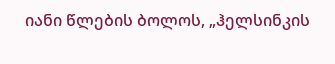იანი წლების ბოლოს, „ჰელსინკის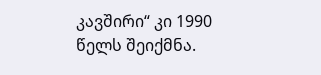კავშირი“ კი 1990 წელს შეიქმნა.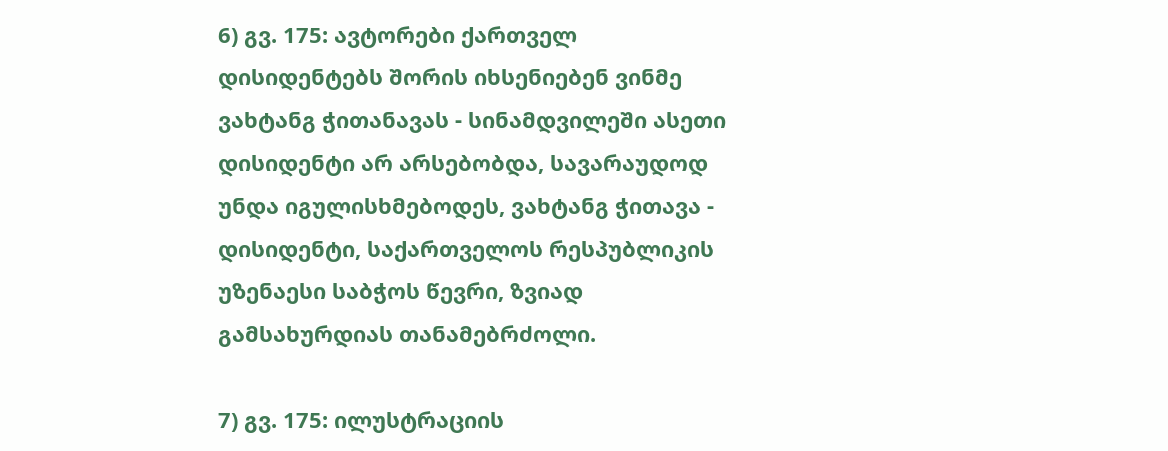6) გვ. 175: ავტორები ქართველ დისიდენტებს შორის იხსენიებენ ვინმე ვახტანგ ჭითანავას - სინამდვილეში ასეთი დისიდენტი არ არსებობდა, სავარაუდოდ უნდა იგულისხმებოდეს, ვახტანგ ჭითავა - დისიდენტი, საქართველოს რესპუბლიკის უზენაესი საბჭოს წევრი, ზვიად გამსახურდიას თანამებრძოლი.

7) გვ. 175: ილუსტრაციის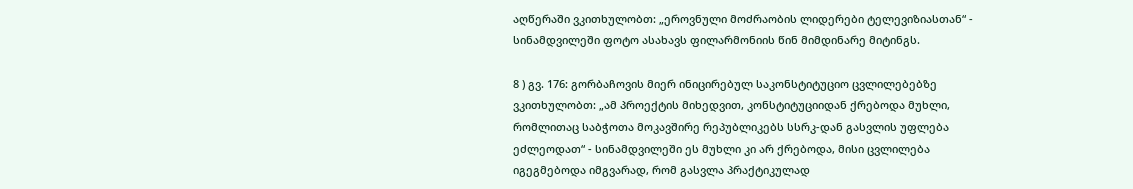აღწერაში ვკითხულობთ: „ეროვნული მოძრაობის ლიდერები ტელევიზიასთან“ - სინამდვილეში ფოტო ასახავს ფილარმონიის წინ მიმდინარე მიტინგს.

8 ) გვ. 176: გორბაჩოვის მიერ ინიცირებულ საკონსტიტუციო ცვლილებებზე ვკითხულობთ: „ამ პროექტის მიხედვით, კონსტიტუციიდან ქრებოდა მუხლი, რომლითაც საბჭოთა მოკავშირე რეპუბლიკებს სსრკ-დან გასვლის უფლება ეძლეოდათ“ - სინამდვილეში ეს მუხლი კი არ ქრებოდა, მისი ცვლილება იგეგმებოდა იმგვარად, რომ გასვლა პრაქტიკულად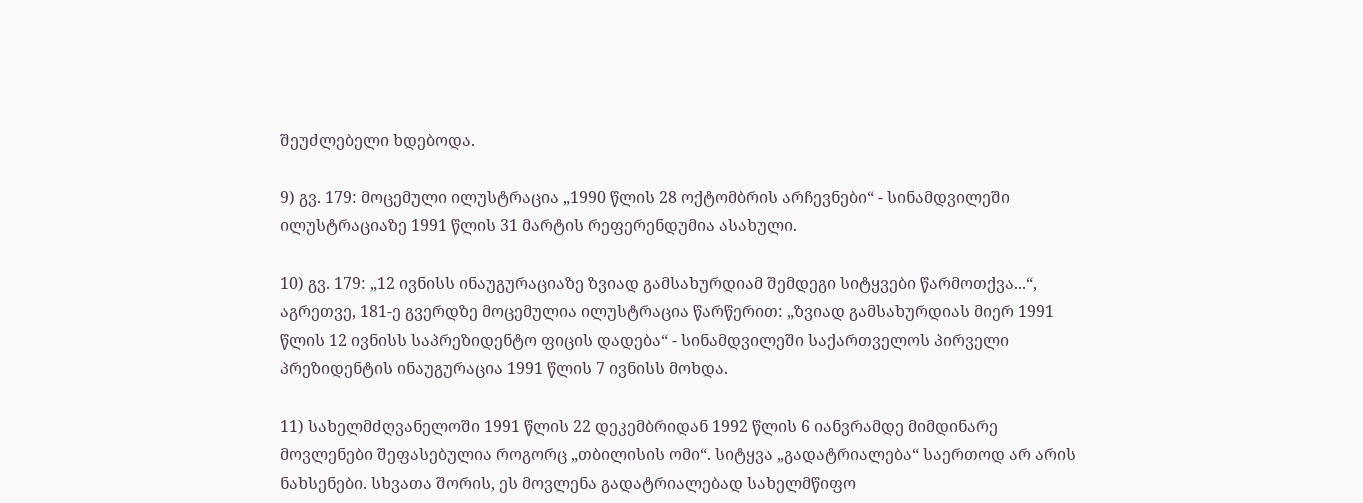შეუძლებელი ხდებოდა.

9) გვ. 179: მოცემული ილუსტრაცია „1990 წლის 28 ოქტომბრის არჩევნები“ - სინამდვილეში ილუსტრაციაზე 1991 წლის 31 მარტის რეფერენდუმია ასახული.

10) გვ. 179: „12 ივნისს ინაუგურაციაზე ზვიად გამსახურდიამ შემდეგი სიტყვები წარმოთქვა...“, აგრეთვე, 181-ე გვერდზე მოცემულია ილუსტრაცია წარწერით: „ზვიად გამსახურდიას მიერ 1991 წლის 12 ივნისს საპრეზიდენტო ფიცის დადება“ - სინამდვილეში საქართველოს პირველი პრეზიდენტის ინაუგურაცია 1991 წლის 7 ივნისს მოხდა.

11) სახელმძღვანელოში 1991 წლის 22 დეკემბრიდან 1992 წლის 6 იანვრამდე მიმდინარე მოვლენები შეფასებულია როგორც „თბილისის ომი“. სიტყვა „გადატრიალება“ საერთოდ არ არის ნახსენები. სხვათა შორის, ეს მოვლენა გადატრიალებად სახელმწიფო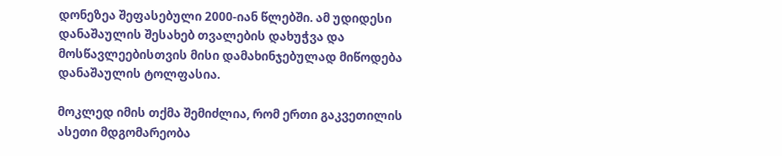დონეზეა შეფასებული 2000-იან წლებში. ამ უდიდესი დანაშაულის შესახებ თვალების დახუჭვა და მოსწავლეებისთვის მისი დამახინჯებულად მიწოდება დანაშაულის ტოლფასია.

მოკლედ იმის თქმა შემიძლია, რომ ერთი გაკვეთილის ასეთი მდგომარეობა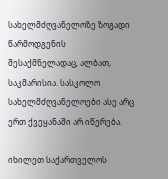სახელმძღვანელოზე ზოგადი წარმოდგენის შესაქმნელადაც, ალბათ, საკმარისია. სასკოლო სახელმძღვანელოები ასე არც ერთ ქვეყანაში არ იწერება.

იხილეთ საქართველოს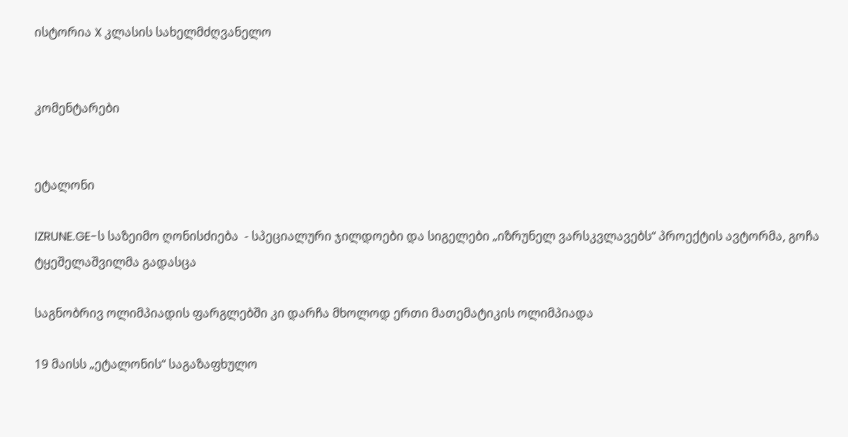ისტორია X კლასის სახელმძღვანელო


კომენტარები


ეტალონი

IZRUNE.GE-ს საზეიმო ღონისძიება  - სპეციალური ჯილდოები და სიგელები „იზრუნელ ვარსკვლავებს“ პროექტის ავტორმა, გოჩა ტყეშელაშვილმა გადასცა

საგნობრივ ოლიმპიადის ფარგლებში კი დარჩა მხოლოდ ერთი მათემატიკის ოლიმპიადა

19 მაისს „ეტალონის“ საგაზაფხულო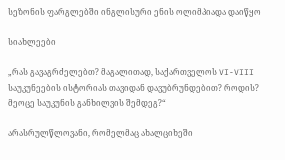სეზონის ფარგლებში ინგლისური ენის ოლიმპიადა დაიწყო

სიახლეები

„რას გავაგრძელებთ? მაგალითად, საქართველოს VI-VIII საუკუნეების ისტორიას თავიდან დავუბრუნდებით? როდის? მეოცე საუკუნის განხილვის შემდეგ?“

არასრულწლოვანი, რომელმაც ახალციხეში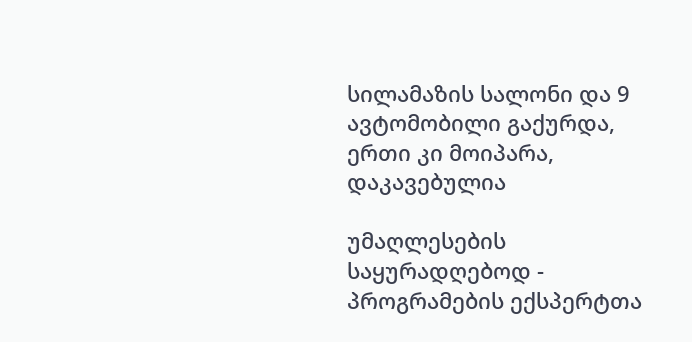სილამაზის სალონი და 9 ავტომობილი გაქურდა, ერთი კი მოიპარა, დაკავებულია

უმაღლესების საყურადღებოდ - პროგრამების ექსპერტთა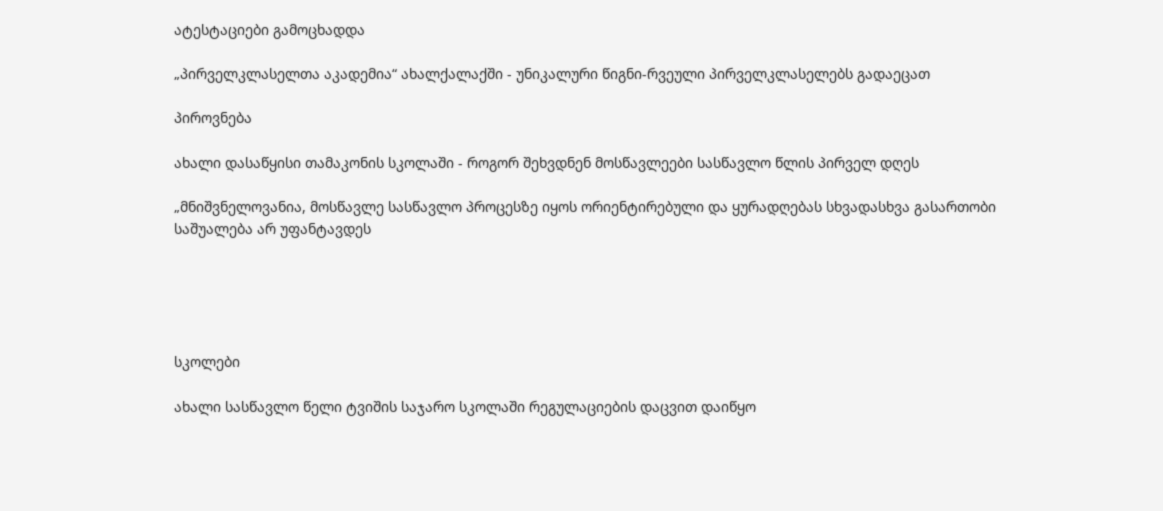ატესტაციები გამოცხადდა

„პირველკლასელთა აკადემია“ ახალქალაქში - უნიკალური წიგნი-რვეული პირველკლასელებს გადაეცათ

პიროვნება

ახალი დასაწყისი თამაკონის სკოლაში - როგორ შეხვდნენ მოსწავლეები სასწავლო წლის პირველ დღეს

„მნიშვნელოვანია, მოსწავლე სასწავლო პროცესზე იყოს ორიენტირებული და ყურადღებას სხვადასხვა გასართობი საშუალება არ უფანტავდეს





სკოლები

ახალი სასწავლო წელი ტვიშის საჯარო სკოლაში რეგულაციების დაცვით დაიწყო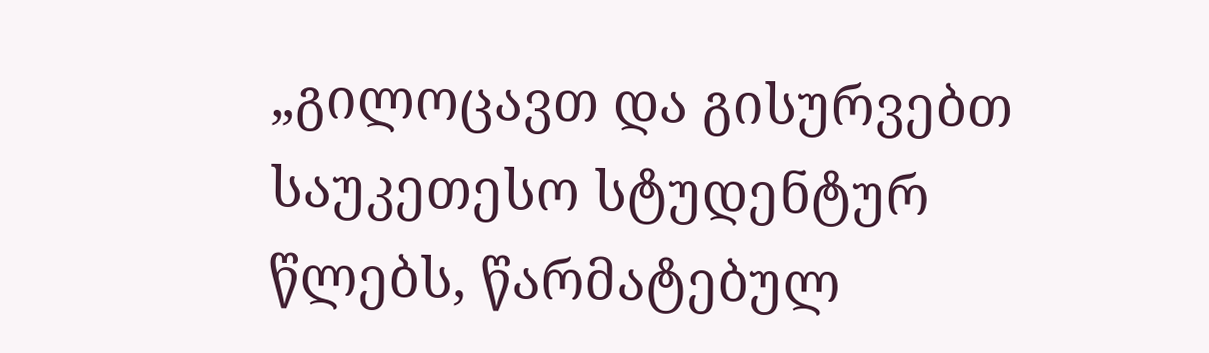„გილოცავთ და გისურვებთ საუკეთესო სტუდენტურ წლებს, წარმატებულ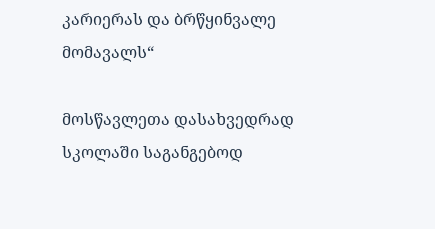კარიერას და ბრწყინვალე მომავალს“

მოსწავლეთა დასახვედრად სკოლაში საგანგებოდ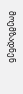მოემზადნენ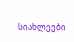სიახლეები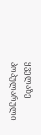ყველაზე პოპულარული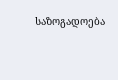საზოგადოება